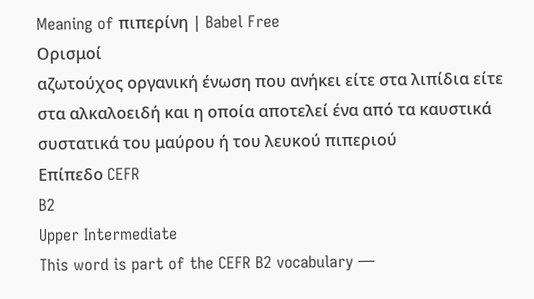Meaning of πιπερίνη | Babel Free
Ορισμοί
αζωτούχος οργανική ένωση που ανήκει είτε στα λιπίδια είτε στα αλκαλοειδή και η οποία αποτελεί ένα από τα καυστικά συστατικά του μαύρου ή του λευκού πιπεριού
Επίπεδο CEFR
B2
Upper Intermediate
This word is part of the CEFR B2 vocabulary —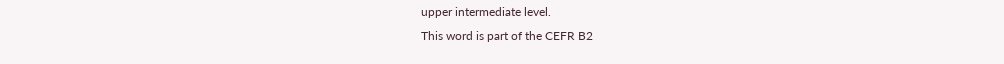upper intermediate level.
This word is part of the CEFR B2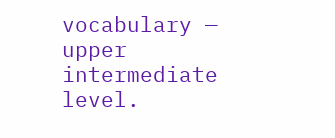vocabulary — upper intermediate level.